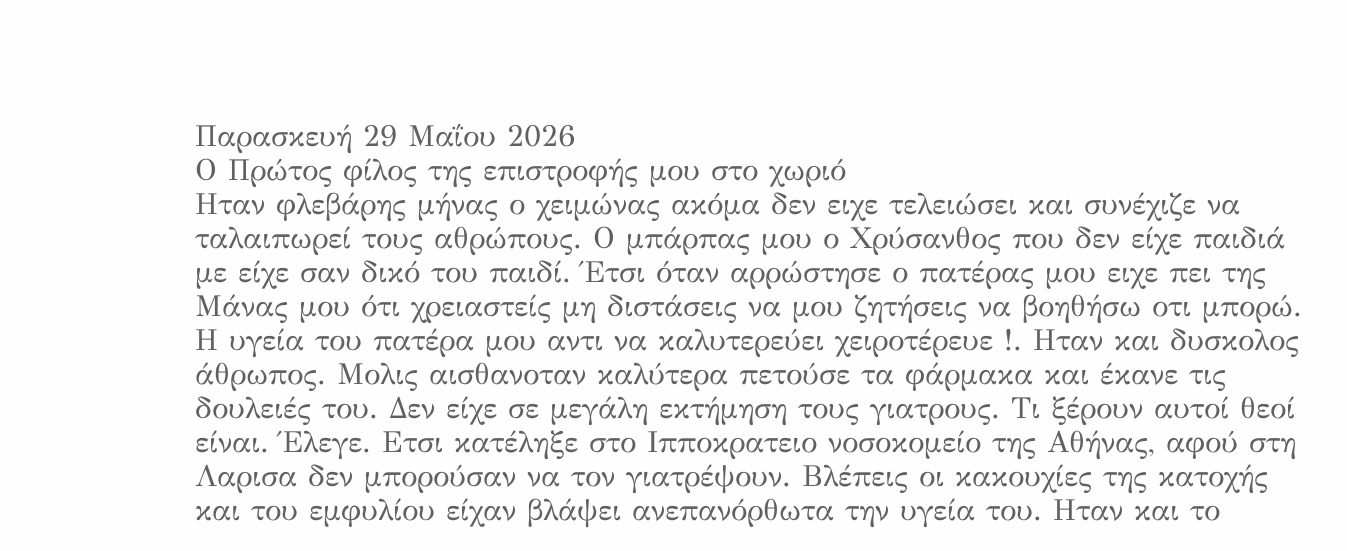Παρασκευή 29 Μαΐου 2026
Ο Πρώτος φίλος της επιστροφής μου στο χωριό
Ηταν φλεβάρης μήνας ο χειμώνας ακόμα δεν ειχε τελειώσει και συνέχιζε να ταλαιπωρεί τους αθρώπους. Ο μπάρπας μου ο Χρύσανθος που δεν είχε παιδιά με είχε σαν δικό του παιδί. Έτσι όταν αρρώστησε ο πατέρας μου ειχε πει της Μάνας μου ότι χρειαστείς μη διστάσεις να μου ζητήσεις να βοηθήσω οτι μπορώ. Η υγεία του πατέρα μου αντι να καλυτερεύει χειροτέρευε !. Ηταν και δυσκολος άθρωπος. Μολις αισθανοταν καλύτερα πετούσε τα φάρμακα και έκανε τις δουλειές του. Δεν είχε σε μεγάλη εκτήμηση τους γιατρους. Τι ξέρουν αυτοί θεοί είναι. Έλεγε. Ετσι κατέληξε στο Ιπποκρατειο νοσοκομείο της Αθήνας, αφού στη Λαρισα δεν μπορούσαν να τον γιατρέψουν. Βλέπεις οι κακουχίες της κατοχής και του εμφυλίου είχαν βλάψει ανεπανόρθωτα την υγεία του. Ηταν και το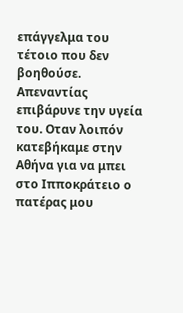επάγγελμα του τέτοιο που δεν βοηθούσε. Απεναντίας επιβάρυνε την υγεία του. Οταν λοιπόν κατεβήκαμε στην Αθήνα για να μπει στο Ιπποκράτειο ο πατέρας μου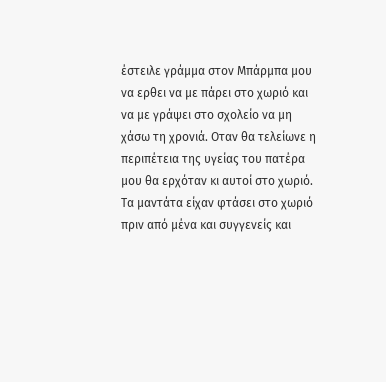έστειλε γράμμα στον Μπάρμπα μου να ερθει να με πάρει στο χωριό και να με γράψει στο σχολείο να μη χάσω τη χρονιά. Οταν θα τελείωνε η περιπέτεια της υγείας του πατέρα μου θα ερχόταν κι αυτοί στο χωριό. Τα μαντάτα είχαν φτάσει στο χωριό πριν από μένα και συγγενείς και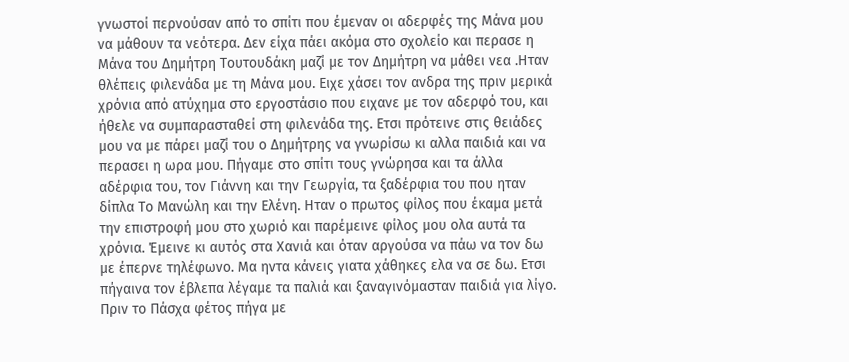γνωστοί περνούσαν από το σπίτι που έμεναν οι αδερφές της Μάνα μου να μάθουν τα νεότερα. Δεν είχα πάει ακόμα στο σχολείο και περασε η Μάνα του Δημήτρη Τουτουδάκη μαζί με τον Δημήτρη να μάθει νεα .Ηταν θλέπεις φιλενάδα με τη Μάνα μου. Ειχε χάσει τον ανδρα της πριν μερικά χρόνια από ατύχημα στο εργοστάσιο που ειχανε με τον αδερφό του, και ήθελε να συμπαρασταθεί στη φιλενάδα της. Ετσι πρότεινε στις θειάδες μου να με πάρει μαζί του ο Δημήτρης να γνωρίσω κι αλλα παιδιά και να περασει η ωρα μου. Πήγαμε στο σπίτι τους γνώρησα και τα άλλα αδέρφια του, τον Γιάννη και την Γεωργία, τα ξαδέρφια του που ηταν δίπλα Το Μανώλη και την Ελένη. Ηταν ο πρωτος φίλος που έκαμα μετά την επιστροφή μου στο χωριό και παρέμεινε φίλος μου ολα αυτά τα χρόνια. Έμεινε κι αυτός στα Χανιά και όταν αργούσα να πάω να τον δω με έπερνε τηλέφωνο. Μα ηντα κάνεις γιατα χάθηκες ελα να σε δω. Ετσι πήγαινα τον έβλεπα λέγαμε τα παλιά και ξαναγινόμασταν παιδιά για λίγο. Πριν το Πάσχα φέτος πήγα με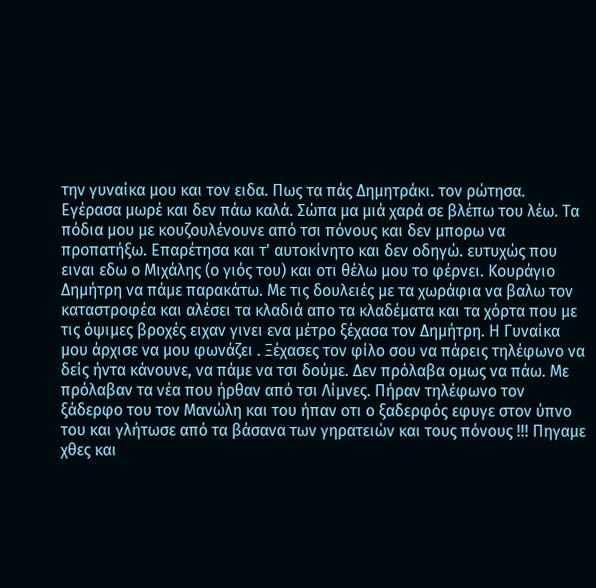την γυναίκα μου και τον ειδα. Πως τα πάς Δημητράκι. τον ρώτησα. Εγέρασα μωρέ και δεν πάω καλά. Σώπα μα μιά χαρά σε βλέπω του λέω. Τα πόδια μου με κουζουλένουνε από τσι πόνους και δεν μπορω να προπατήξω. Επαρέτησα και τ' αυτοκίνητο και δεν οδηγώ. ευτυχώς που ειναι εδω ο Μιχάλης (ο γιός του) και οτι θέλω μου το φέρνει. Κουράγιο Δημήτρη να πάμε παρακάτω. Με τις δουλειές με τα χωράφια να βαλω τον καταστροφέα και αλέσει τα κλαδιά απο τα κλαδέματα και τα χόρτα που με τις όψιμες βροχές ειχαν γινει ενα μέτρο ξέχασα τον Δημήτρη. Η Γυναίκα μου άρχισε να μου φωνάζει . Ξέχασες τον φίλο σου να πάρεις τηλέφωνο να δείς ήντα κάνουνε, να πάμε να τσι δούμε. Δεν πρόλαβα ομως να πάω. Με πρόλαβαν τα νέα που ήρθαν από τσι Λίμνες. Πήραν τηλέφωνο τον ξάδερφο του τον Μανώλη και του ήπαν οτι ο ξαδερφός εφυγε στον ύπνο του και γλήτωσε από τα βάσανα των γηρατειών και τους πόνους !!! Πηγαμε χθες και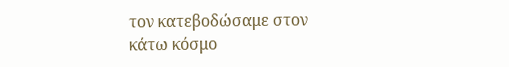τον κατεβοδώσαμε στον κάτω κόσμο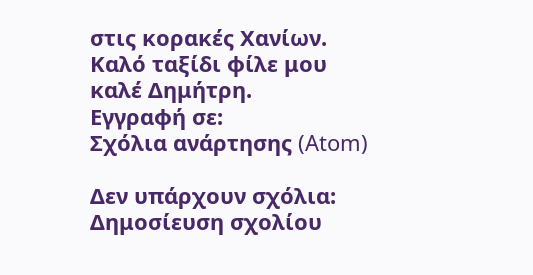στις κορακές Χανίων. Καλό ταξίδι φίλε μου καλέ Δημήτρη.
Εγγραφή σε:
Σχόλια ανάρτησης (Atom)

Δεν υπάρχουν σχόλια:
Δημοσίευση σχολίου